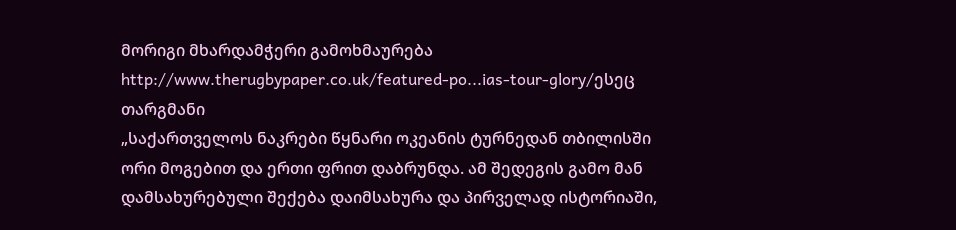მორიგი მხარდამჭერი გამოხმაურება
http://www.therugbypaper.co.uk/featured-po...ias-tour-glory/ესეც თარგმანი
„საქართველოს ნაკრები წყნარი ოკეანის ტურნედან თბილისში ორი მოგებით და ერთი ფრით დაბრუნდა. ამ შედეგის გამო მან დამსახურებული შექება დაიმსახურა და პირველად ისტორიაში,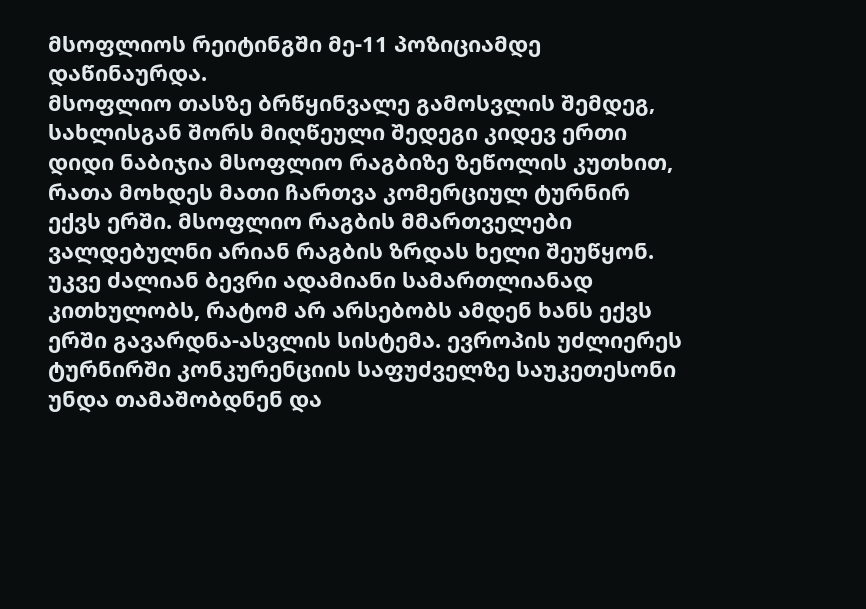მსოფლიოს რეიტინგში მე-11 პოზიციამდე დაწინაურდა.
მსოფლიო თასზე ბრწყინვალე გამოსვლის შემდეგ, სახლისგან შორს მიღწეული შედეგი კიდევ ერთი დიდი ნაბიჯია მსოფლიო რაგბიზე ზეწოლის კუთხით, რათა მოხდეს მათი ჩართვა კომერციულ ტურნირ ექვს ერში. მსოფლიო რაგბის მმართველები ვალდებულნი არიან რაგბის ზრდას ხელი შეუწყონ. უკვე ძალიან ბევრი ადამიანი სამართლიანად კითხულობს, რატომ არ არსებობს ამდენ ხანს ექვს ერში გავარდნა-ასვლის სისტემა. ევროპის უძლიერეს ტურნირში კონკურენციის საფუძველზე საუკეთესონი უნდა თამაშობდნენ და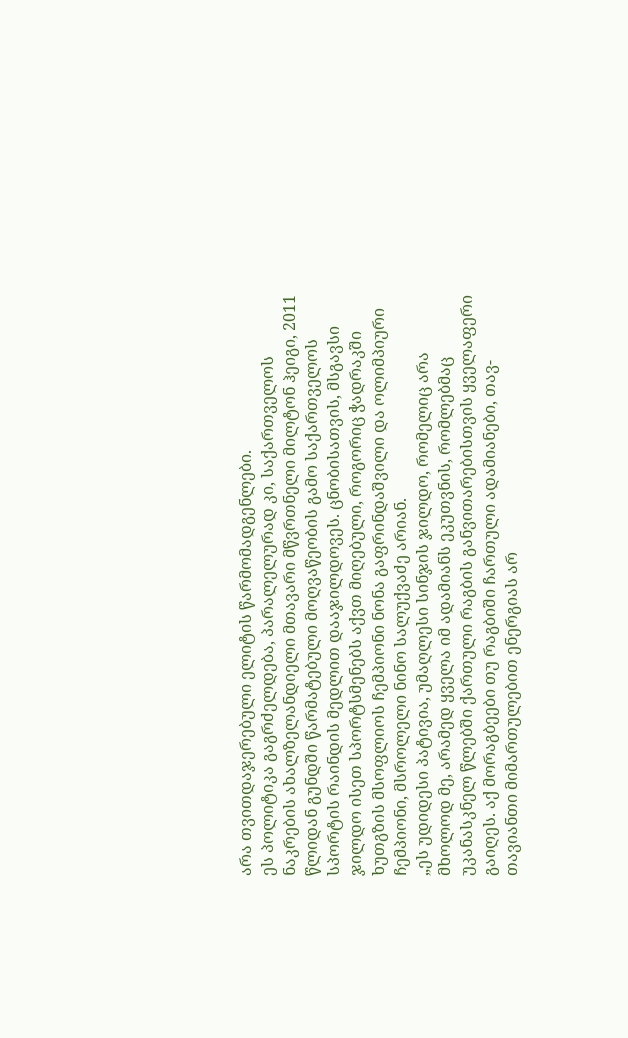არა თვითდაჯერებული ელიტის წარმომადგენლები.
ეს პოლიტიკა გაგრძელდება, პარალელურად კი, საქართველოს ნაკრების ახალზელანდიელი მთავარი მწვრთნელი მილტონ ჰეიგი, 2011 წლიდან გუნდში წარმატებული მოღვაწეობის გამო საქართველოს სპორტის რაინდის მედლით დააჯილდოვეს. ცნობისათვის, მსგავსი ჯილდო ისეთ სპორტსმენებს აქვთ მიღებული, როგორიც ჭადრაკში ხუთგზის მსოფლიოს ჩემპიონი ნონა გაფრინდაშვილი და ოლიმპიური ჩემპიონი, მსროლელი ნინო სალუქვაძე არიან.
„ეს უდიდესი პატივია, უმაღლესი სინჯის ჯილდო, რომელიც არა მხოლოდ მე, არამედ ყველა იმ ადამიანს ეკუთვნის, რომლებმაც უკანასკნელ წლებში ქართული რაგბის განვითარებისთვის ყველაფერი გაიღეს. აქ მორაგბეები თუ რაგბიში ჩართული ადამიანები, თავ-თავიანთი მიმართულებით ენერგიას არ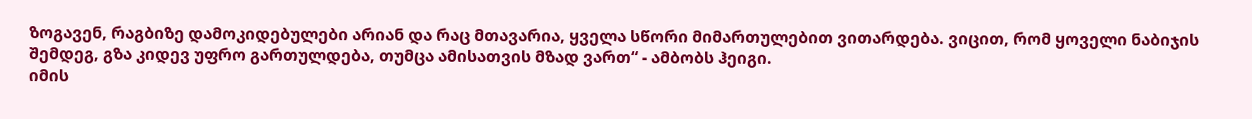ზოგავენ, რაგბიზე დამოკიდებულები არიან და რაც მთავარია, ყველა სწორი მიმართულებით ვითარდება. ვიცით, რომ ყოველი ნაბიჯის შემდეგ, გზა კიდევ უფრო გართულდება, თუმცა ამისათვის მზად ვართ“ - ამბობს ჰეიგი.
იმის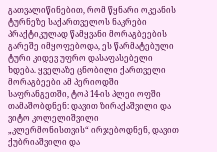გათვალიწინებით, რომ წყნარი ოკეანის ტურნეზე საქართველოს ნაკრები პრაქტიკულად წამყვანი მორაგბეების გარეშე იმყოფებოდა, ეს წარმატებული ტური კიდევ უფრო დასაფასებელი ხდება. ყველაზე ცნობილი ქართველი მორაგბეები ამ პერიოდში საფრანგეთში, ტოპ 14-ის პლეი ოფში თამაშობდნენ: დავით ზირაქაშვილი და ვიტო კოლელიშვილი „კლერმონისთვის“ ირჯებოდნენ, დავით ქუბრიაშვილი და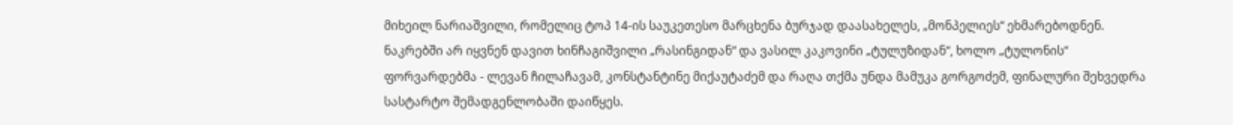მიხეილ ნარიაშვილი, რომელიც ტოპ 14-ის საუკეთესო მარცხენა ბურჯად დაასახელეს, „მონპელიეს“ ეხმარებოდნენ. ნაკრებში არ იყვნენ დავით ხინჩაგიშვილი „რასინგიდან“ და ვასილ კაკოვინი „ტულუზიდან“, ხოლო „ტულონის“ ფორვარდებმა - ლევან ჩილაჩავამ, კონსტანტინე მიქაუტაძემ და რაღა თქმა უნდა მამუკა გორგოძემ, ფინალური შეხვედრა სასტარტო შემადგენლობაში დაიწყეს.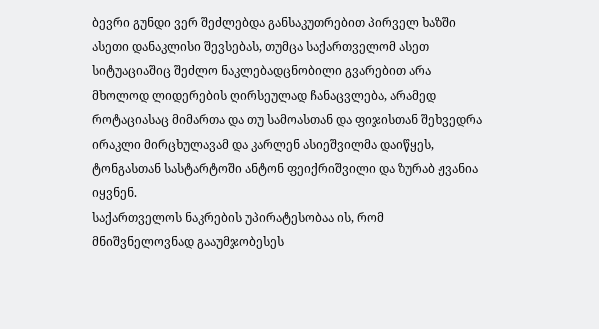ბევრი გუნდი ვერ შეძლებდა განსაკუთრებით პირველ ხაზში ასეთი დანაკლისი შევსებას, თუმცა საქართველომ ასეთ სიტუაციაშიც შეძლო ნაკლებადცნობილი გვარებით არა მხოლოდ ლიდერების ღირსეულად ჩანაცვლება, არამედ როტაციასაც მიმართა და თუ სამოასთან და ფიჯისთან შეხვედრა ირაკლი მირცხულავამ და კარლენ ასიეშვილმა დაიწყეს, ტონგასთან სასტარტოში ანტონ ფეიქრიშვილი და ზურაბ ჟვანია იყვნენ.
საქართველოს ნაკრების უპირატესობაა ის, რომ მნიშვნელოვნად გააუმჯობესეს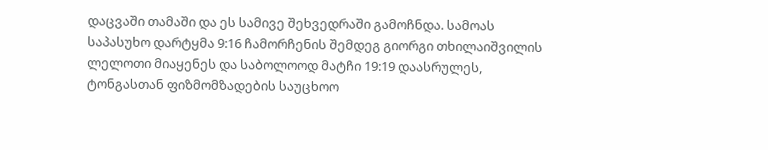დაცვაში თამაში და ეს სამივე შეხვედრაში გამოჩნდა. სამოას საპასუხო დარტყმა 9:16 ჩამორჩენის შემდეგ გიორგი თხილაიშვილის ლელოთი მიაყენეს და საბოლოოდ მატჩი 19:19 დაასრულეს, ტონგასთან ფიზმომზადების საუცხოო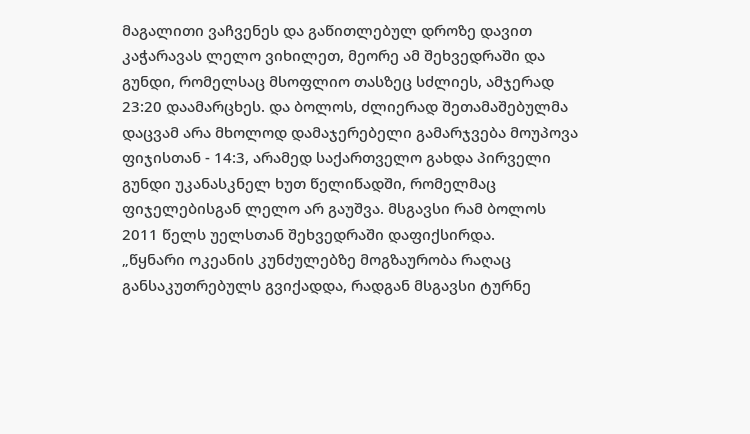მაგალითი ვაჩვენეს და გაწითლებულ დროზე დავით კაჭარავას ლელო ვიხილეთ, მეორე ამ შეხვედრაში და გუნდი, რომელსაც მსოფლიო თასზეც სძლიეს, ამჯერად 23:20 დაამარცხეს. და ბოლოს, ძლიერად შეთამაშებულმა დაცვამ არა მხოლოდ დამაჯერებელი გამარჯვება მოუპოვა ფიჯისთან - 14:3, არამედ საქართველო გახდა პირველი გუნდი უკანასკნელ ხუთ წელიწადში, რომელმაც ფიჯელებისგან ლელო არ გაუშვა. მსგავსი რამ ბოლოს 2011 წელს უელსთან შეხვედრაში დაფიქსირდა.
„წყნარი ოკეანის კუნძულებზე მოგზაურობა რაღაც განსაკუთრებულს გვიქადდა, რადგან მსგავსი ტურნე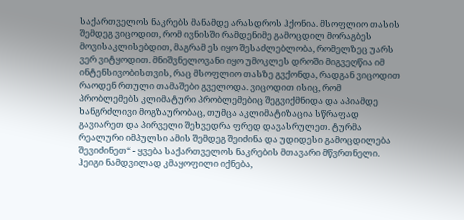საქართველოს ნაკრებს მანამდე არასდროს ჰქონია. მსოფლიო თასის შემდეგ ვიცოდით, რომ ივნისში რამდენიმე გამოცდილ მორაგბეს მოვისაკლისებდით, მაგრამ ეს იყო შესაძლებლობა, რომელზეც უარს ვერ ვიტყოდით. მნიშვნელოვანი იყო უმოკლეს დროში მიგვეღწია იმ ინტენსივობისთვის, რაც მსოფლიო თასზე გვქონდა, რადგან ვიცოდით რაოდენ რთული თამაშები გველოდა. ვიცოდით ისიც, რომ პრობლემებს კლიმატური პრობლემებიც შეგვიქმნიდა და აპიამდე ხანგრძლივი მოგზაურობაც, თუმცა აკლიმატიზაცია სწრაფად გავიარეთ და პირველი შეხვედრა ფრედ დავასრულეთ. ტურმა რეალური იმპულსი ამის შემდეგ შეიძინა და უდიდესი გამოცდილება შევიძინეთ“ - ყვება საქართველოს ნაკრების მთავარი მწვრთნელი.
ჰეიგი ნამდვილად კმაყოფილი იქნება,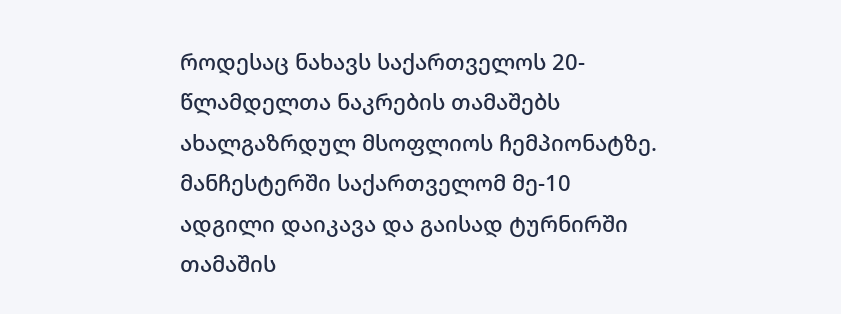როდესაც ნახავს საქართველოს 20-წლამდელთა ნაკრების თამაშებს ახალგაზრდულ მსოფლიოს ჩემპიონატზე. მანჩესტერში საქართველომ მე-10 ადგილი დაიკავა და გაისად ტურნირში თამაშის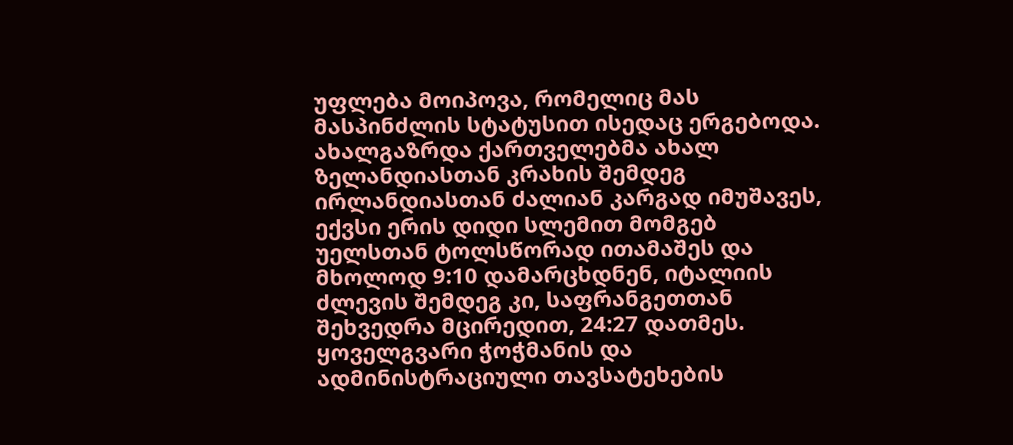უფლება მოიპოვა, რომელიც მას მასპინძლის სტატუსით ისედაც ერგებოდა. ახალგაზრდა ქართველებმა ახალ ზელანდიასთან კრახის შემდეგ ირლანდიასთან ძალიან კარგად იმუშავეს, ექვსი ერის დიდი სლემით მომგებ უელსთან ტოლსწორად ითამაშეს და მხოლოდ 9:10 დამარცხდნენ, იტალიის ძლევის შემდეგ კი, საფრანგეთთან შეხვედრა მცირედით, 24:27 დათმეს.
ყოველგვარი ჭოჭმანის და ადმინისტრაციული თავსატეხების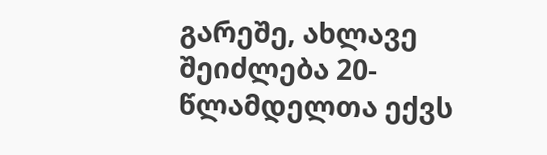გარეშე, ახლავე შეიძლება 20-წლამდელთა ექვს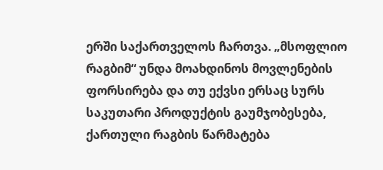ერში საქართველოს ჩართვა. „მსოფლიო რაგბიმ“ უნდა მოახდინოს მოვლენების ფორსირება და თუ ექვსი ერსაც სურს საკუთარი პროდუქტის გაუმჯობესება, ქართული რაგბის წარმატება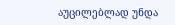აუცილებლად უნდა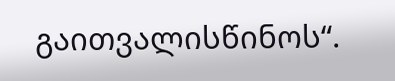გაითვალისწინოს“.